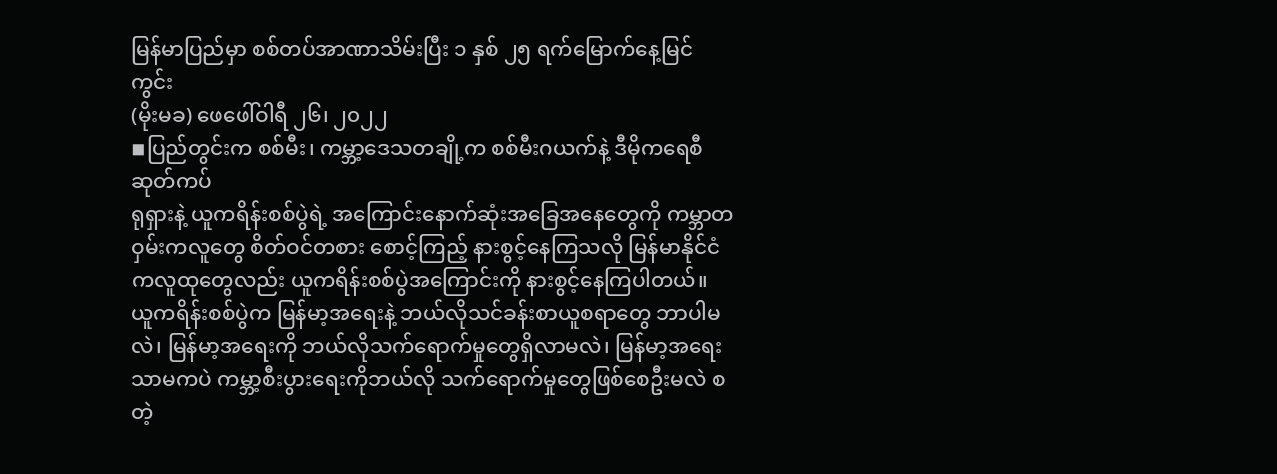မြန်မာပြည်မှာ စစ်တပ်အာဏာသိမ်းပြီး ၁ နှစ် ၂၅ ရက်မြောက်နေ့မြင်ကွင်း
(မိုးမခ) ဖေဖေါ်ဝါရီ ၂၆၊ ၂၀၂၂
◾ပြည်တွင်းက စစ်မီး၊ ကမ္ဘာ့ဒေသတချို့က စစ်မီးဂယက်နဲ့ ဒီမိုကရေစီဆုတ်ကပ်
ရုရှားနဲ့ ယူကရိန်းစစ်ပွဲရဲ့ အကြောင်းနောက်ဆုံးအခြေအနေတွေကို ကမ္ဘာတဝှမ်းကလူတွေ စိတ်ဝင်တစား စောင့်ကြည့် နားစွင့်နေကြသလို မြန်မာနိုင်ငံကလူထုတွေလည်း ယူကရိန်းစစ်ပွဲအကြောင်းကို နားစွင့်နေကြပါတယ်။ ယူကရိန်းစစ်ပွဲက မြန်မာ့အရေးနဲ့ ဘယ်လိုသင်ခန်းစာယူစရာတွေ ဘာပါမလဲ၊ မြန်မာ့အရေးကို ဘယ်လိုသက်ရောက်မှုတွေရှိလာမလဲ၊ မြန်မာ့အရေးသာမကပဲ ကမ္ဘာ့စီးပွားရေးကိုဘယ်လို သက်ရောက်မှုတွေဖြစ်စေဦးမလဲ စတဲ့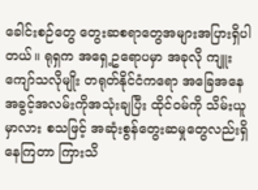ခေါင်းစဉ်တွေ တွေးဆစရာတွေအများအပြားရှိပါတယ်။ ရုရှက အရှေ့ဥရောပမှာ အခုလို ကျူးကျော်သလိုမျိုး တရုတ်နိုင်ငံကရော အခြေအနေအခွင့်အလမ်းကိုအသုံးချပြီး ထိုင်ဝမ်ကို သိမ်းယူမှာလား စသဖြင့် အဆုံးစွန်တွေးဆမှုတွေလည်းရှိနေကြတာ ကြားသိ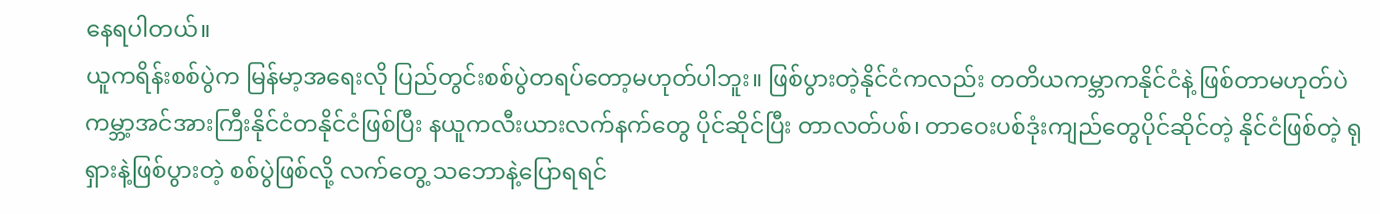နေရပါတယ်။
ယူကရိန်းစစ်ပွဲက မြန်မာ့အရေးလို ပြည်တွင်းစစ်ပွဲတရပ်တော့မဟုတ်ပါဘူး။ ဖြစ်ပွားတဲ့နိုင်ငံကလည်း တတိယကမ္ဘာကနိုင်ငံနဲ့ ဖြစ်တာမဟုတ်ပဲ ကမ္ဘာ့အင်အားကြီးနိုင်ငံတနိုင်ငံဖြစ်ပြီး နယူကလီးယားလက်နက်တွေ ပိုင်ဆိုင်ပြီး တာလတ်ပစ်၊ တာဝေးပစ်ဒုံးကျည်တွေပိုင်ဆိုင်တဲ့ နိုင်ငံဖြစ်တဲ့ ရုရှားနဲ့ဖြစ်ပွားတဲ့ စစ်ပွဲဖြစ်လို့ လက်တွေ့ သဘောနဲ့ပြောရရင်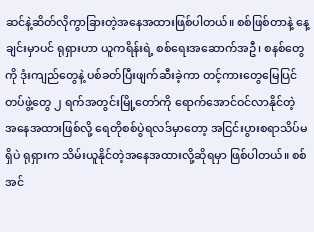ဆင်နဲ့ဆိတ်လိုကွာခြားတဲ့အနေအထားဖြစ်ပါတယ်။ စစ်ဖြစ်တာနဲ့ နေ့ချင်းမှာပင် ရုရှားဟာ ယူကရိန်းရဲ့ စစ်ရေးအဆောက်အဦ၊ စနစ်တွေကို ဒုံးကျည်တွေနဲ့ ပစ်ခတ်ပြီးဖျက်ဆီးခဲ့ကာ တင့်ကားတွေမြေပြင်တပ်ဖွဲ့တွေ ၂ ရက်အတွင်းမြို့တော်ကို ရောက်အောင်ဝင်လာနိုင်တဲ့ အနေအထားဖြစ်လို့ ရေတိုစစ်ပွဲရလဒ်မှာတော့ အငြင်းပွားစရာသိပ်မရှိပဲ ရုရှားက သိမ်းယူနိုင်တဲ့အနေအထားလို့ဆိုရမှာ ဖြစ်ပါတယ်။ စစ်အင်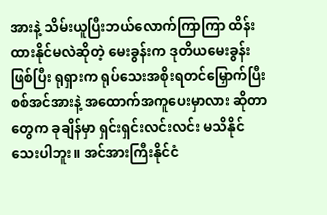အားနဲ့ သိမ်းယူပြီးဘယ်လောက်ကြာကြာ ထိန်းထားနိုင်မလဲဆိုတဲ့ မေးခွန်းက ဒုတိယမေးခွန်းဖြစ်ပြီး ရုရှားက ရုပ်သေးအစိုးရတင်မြှောက်ပြီး စစ်အင်အားနဲ့ အထောက်အကူပေးမှာလား ဆိုတာတွေက ခုချိန်မှာ ရှင်းရှင်းလင်းလင်း မသိနိုင်သေးပါဘူး။ အင်အားကြီးနိုင်ငံ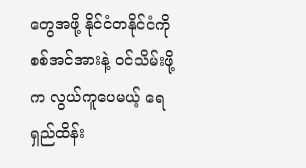တွေအဖို့ နိုင်ငံတနိုင်ငံကို စစ်အင်အားနဲ့ ဝင်သိမ်းဖို့က လွယ်ကူပေမယ့် ရေရှည်ထိန်း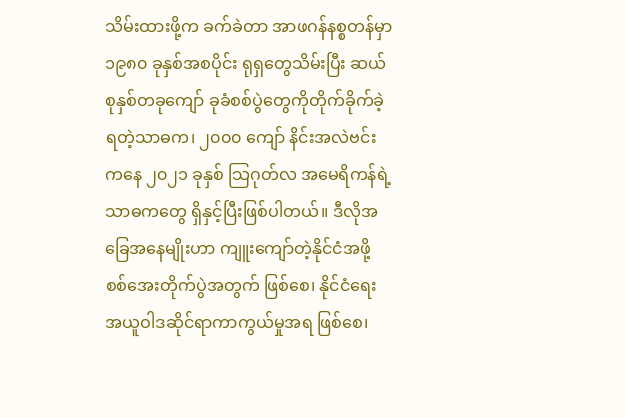သိမ်းထားဖို့က ခက်ခဲတာ အာဖဂန်နစ္စတန်မှာ ၁၉၈၀ ခုနှစ်အစပိုင်း ရုရှတွေသိမ်းပြီး ဆယ်စုနှစ်တခုကျော် ခုခံစစ်ပွဲတွေကိုတိုက်ခိုက်ခဲ့ရတဲ့သာဓက၊ ၂၀၀၀ ကျော် နိင်းအလဲဗင်းကနေ ၂၀၂၁ ခုနှစ် သြဂုတ်လ အမေရိကန်ရဲ့ သာဓကတွေ ရှိနှင့်ပြီးဖြစ်ပါတယ်။ ဒီလိုအခြေအနေမျိုးဟာ ကျူးကျော်တဲ့နိုင်ငံအဖို့ စစ်အေးတိုက်ပွဲအတွက် ဖြစ်စေ၊ နိုင်ငံရေးအယူဝါဒဆိုင်ရာကာကွယ်မှုအရ ဖြစ်စေ၊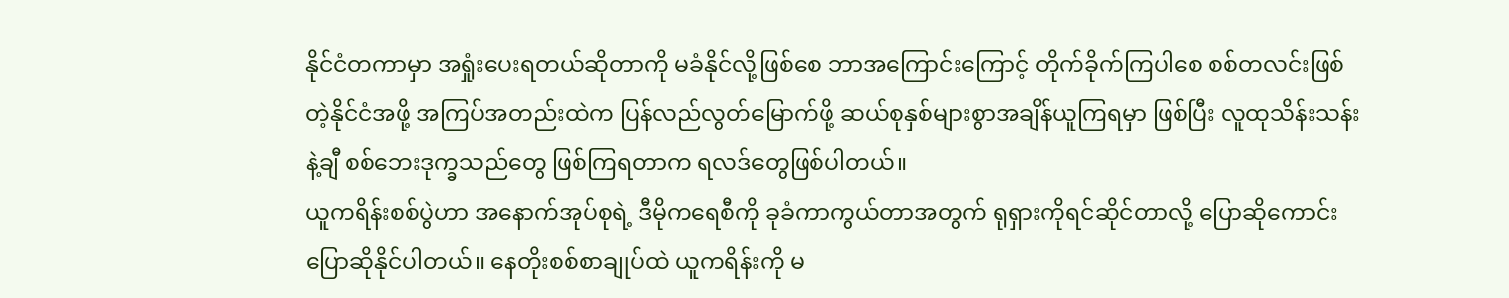နိုင်ငံတကာမှာ အရှုံးပေးရတယ်ဆိုတာကို မခံနိုင်လို့ဖြစ်စေ ဘာအကြောင်းကြောင့် တိုက်ခိုက်ကြပါစေ စစ်တလင်းဖြစ်တဲ့နိုင်ငံအဖို့ အကြပ်အတည်းထဲက ပြန်လည်လွတ်မြောက်ဖို့ ဆယ်စုနှစ်များစွာအချိန်ယူကြရမှာ ဖြစ်ပြီး လူထုသိန်းသန်းနဲ့ချီ စစ်ဘေးဒုက္ခသည်တွေ ဖြစ်ကြရတာက ရလဒ်တွေဖြစ်ပါတယ်။
ယူကရိန်းစစ်ပွဲဟာ အနောက်အုပ်စုရဲ့ ဒီမိုကရေစီကို ခုခံကာကွယ်တာအတွက် ရုရှားကိုရင်ဆိုင်တာလို့ ပြောဆိုကောင်းပြောဆိုနိုင်ပါတယ်။ နေတိုးစစ်စာချုပ်ထဲ ယူကရိန်းကို မ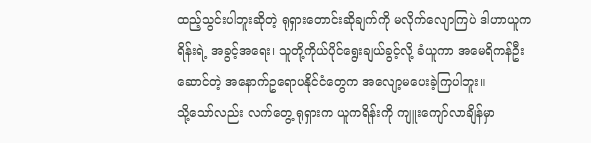ထည့်သွင်းပါဘူးဆိုတဲ့ ရုရှားတောင်းဆိုချက်ကို မလိုက်လျောကြပဲ ဒါဟာယူကရိန်းရဲ့ အခွင့်အရေး၊ သူတို့ကိုယ်ပိုင်ရွေးချယ်ခွင့်လို့ ခံယူကာ အမေရိကန်ဦးဆောင်တဲ့ အနောက်ဥရောပနိုင်ငံတွေက အလျော့မပေးခဲ့ကြပါဘူး။
သို့သော်လည်း လက်တွေ့ ရုရှားက ယူကရိန်းကို ကျူးကျော်လာချိန်မှာ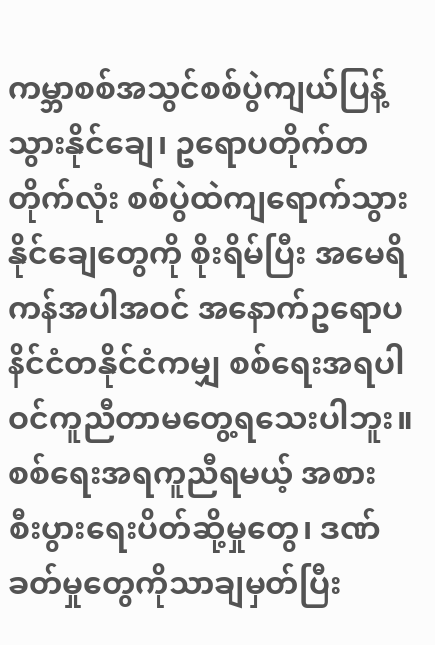ကမ္ဘာစစ်အသွင်စစ်ပွဲကျယ်ပြန့်သွားနိုင်ချေ၊ ဥရောပတိုက်တတိုက်လုံး စစ်ပွဲထဲကျရောက်သွားနိုင်ချေတွေကို စိုးရိမ်ပြီး အမေရိကန်အပါအဝင် အနောက်ဥရောပနိင်ငံတနိုင်ငံကမျှ စစ်ရေးအရပါဝင်ကူညီတာမတွေ့ရသေးပါဘူး။ စစ်ရေးအရကူညီရမယ့် အစား စီးပွားရေးပိတ်ဆို့မှုတွေ၊ ဒဏ်ခတ်မှုတွေကိုသာချမှတ်ပြီး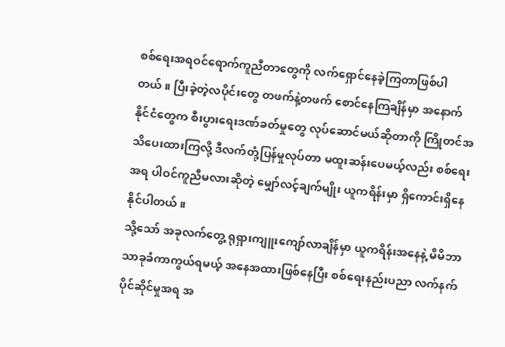စစ်ရေးအရဝင်ရောက်ကူညီတာတွေကို လက်ရှောင်နေခဲ့ကြတာဖြစ်ပါတယ်။ ပြီးခဲ့တဲ့လပိုင်းတွေ တဖက်နဲ့တဖက် စောင်နေကြချိန်မှာ အနောက်နိုင်ငံတွေက စီးပွားရေးဒဏ်ခတ်မှုတွေ လုပ်ဆောင်မယ်ဆိုတာကို ကြိုတင်အသိပေးထားကြလို့ ဒီလက်တုံ့ပြန်မှုလုပ်တာ မထူးဆန်းပေမယ့်လည်း စစ်ရေးအရ ပါဝင်ကူညီမလားဆိုတဲ့ မျှော်လင့်ချက်မျိုး ယူကရိန်းမှာ ရှိကောင်းရှိနေနိုင်ပါတယ်။
သို့သော် အခုလက်တွေ့ ရုရှားကျူးကျော်လာချိန်မှာ ယူကရိန်းအနေနဲ့ မိမိဘာသာခုခံကာကွယ်ရမယ့် အနေအထားဖြစ်နေပြီး စစ်ရေးနည်းပညာ လက်နက်ပိုင်ဆိုင်မှုအရ အ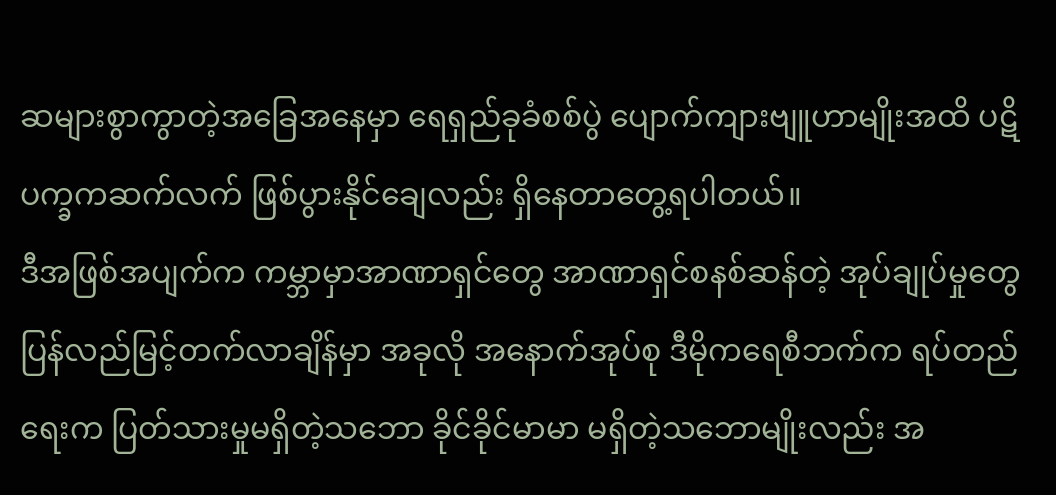ဆများစွာကွာတဲ့အခြေအနေမှာ ရေရှည်ခုခံစစ်ပွဲ ပျောက်ကျားဗျူဟာမျိုးအထိ ပဋိပက္ခကဆက်လက် ဖြစ်ပွားနိုင်ချေလည်း ရှိနေတာတွေ့ရပါတယ်။
ဒီအဖြစ်အပျက်က ကမ္ဘာမှာအာဏာရှင်တွေ အာဏာရှင်စနစ်ဆန်တဲ့ အုပ်ချုပ်မှုတွေပြန်လည်မြင့်တက်လာချိန်မှာ အခုလို အနောက်အုပ်စု ဒီမိုကရေစီဘက်က ရပ်တည်ရေးက ပြတ်သားမှုမရှိတဲ့သဘော ခိုင်ခိုင်မာမာ မရှိတဲ့သဘောမျိုးလည်း အ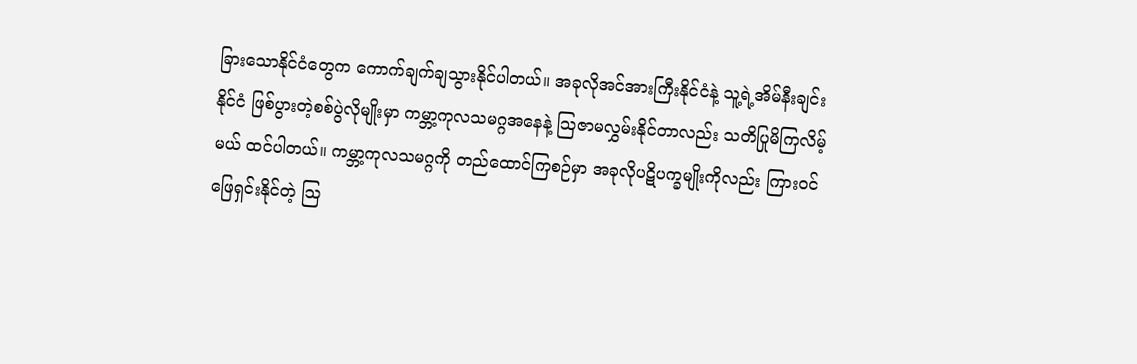ခြားသောနိုင်ငံတွေက ကောက်ချက်ချသွားနိုင်ပါတယ်။ အခုလိုအင်အားကြီးနိုင်ငံနဲ့ သူ့ရဲ့အိမ်နီးချင်းနိုင်ငံ ဖြစ်ပွားတဲ့စစ်ပွဲလိုမျိုးမှာ ကမ္ဘာ့ကုလသမဂ္ဂအနေနဲ့ သြဇာမလွှမ်းနိုင်တာလည်း သတိပြုမိကြလိမ့်မယ် ထင်ပါတယ်။ ကမ္ဘာ့ကုလသမဂ္ဂကို တည်ထောင်ကြစဉ်မှာ အခုလိုပဋိပက္ခမျိုးကိုလည်း ကြားဝင်ဖြေရှင်းနိုင်တဲ့ သြ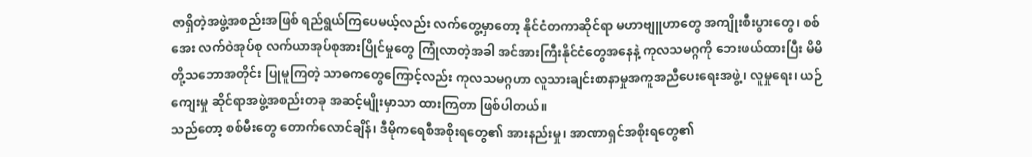ဇာရှိတဲ့အဖွဲ့အစည်းအဖြစ် ရည်ရွယ်ကြပေမယ့်လည်း လက်တွေ့မှာတော့ နိုင်ငံတကာဆိုင်ရာ မဟာဗျူဟာတွေ အကျိုးစီးပွားတွေ၊ စစ်အေး လက်ဝဲအုပ်စု လက်ယာအုပ်စုအားပြိုင်မှုတွေ ကြုံလာတဲ့အခါ အင်အားကြီးနိုင်ငံတွေအနေနဲ့ ကုလသမဂ္ဂကို ဘေးဖယ်ထားပြီး မိမိတို့သဘောအတိုင်း ပြုမူကြတဲ့ သာဓကတွေကြောင့်လည်း ကုလသမဂ္ဂဟာ လူသားချင်းစာနာမှုအကူအညီပေးရေးအဖွဲ့၊ လူမှုရေး၊ ယဉ်ကျေးမှု ဆိုင်ရာအဖွဲ့အစည်းတခု အဆင့်မျိုးမှာသာ ထားကြတာ ဖြစ်ပါတယ်။
သည်တော့ စစ်မီးတွေ တောက်လောင်ချိန်၊ ဒီမိုကရေစီအစိုးရတွေ၏ အားနည်းမှု၊ အာဏာရှင်အစိုးရတွေ၏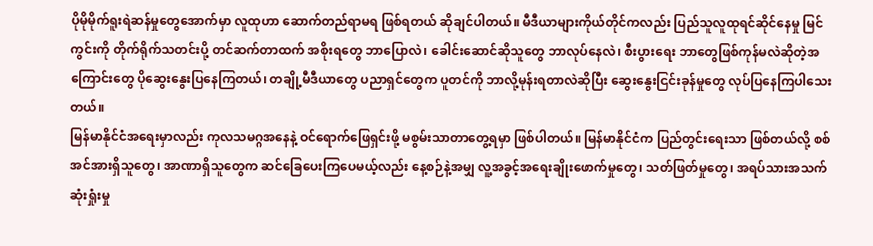ပိုမိုမိုက်ရူးရဲဆန်မှုတွေအောက်မှာ လူထုဟာ ဆောက်တည်ရာမရ ဖြစ်ရတယ် ဆိုချင်ပါတယ်။ မီဒီယာများကိုယ်တိုင်ကလည်း ပြည်သူလူထုရင်ဆိုင်နေမှု မြင်ကွင်းကို တိုက်ရိုက်သတင်းပို့ တင်ဆက်တာထက် အစိုးရတွေ ဘာပြောလဲ၊ ခေါင်းဆောင်ဆိုသူတွေ ဘာလုပ်နေလဲ၊ စီးပွားရေး ဘာတွေဖြစ်ကုန်မလဲဆိုတဲ့အကြောင်းတွေ ပိုဆွေးနွေးပြနေကြတယ်၊ တချို့မီဒီယာတွေ ပညာရှင်တွေက ပူတင်ကို ဘာလို့မုန်းရတာလဲဆိုပြီး ဆွေးနွေးငြင်းခုန်မှုတွေ လုပ်ပြနေကြပါသေးတယ်။
မြန်မာနိုင်ငံအရေးမှာလည်း ကုလသမဂ္ဂအနေနဲ့ ဝင်ရောက်ဖြေရှင်းဖို့ မစွမ်းသာတာတွေ့ရမှာ ဖြစ်ပါတယ်။ မြန်မာနိုင်ငံက ပြည်တွင်းရေးသာ ဖြစ်တယ်လို့ စစ်အင်အားရှိသူတွေ၊ အာဏာရှိသူတွေက ဆင်ခြေပေးကြပေမယ့်လည်း နေ့စဉ်နဲ့အမျှ လူ့အခွင့်အရေးချိုးဖောက်မှုတွေ၊ သတ်ဖြတ်မှုတွေ၊ အရပ်သားအသက်ဆုံးရှုံးမှု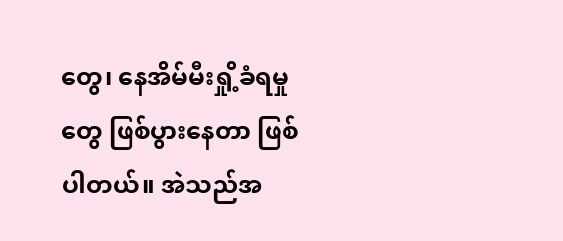တွေ၊ နေအိမ်မီးရှို့ခံရမှုတွေ ဖြစ်ပွားနေတာ ဖြစ်ပါတယ်။ အဲသည်အ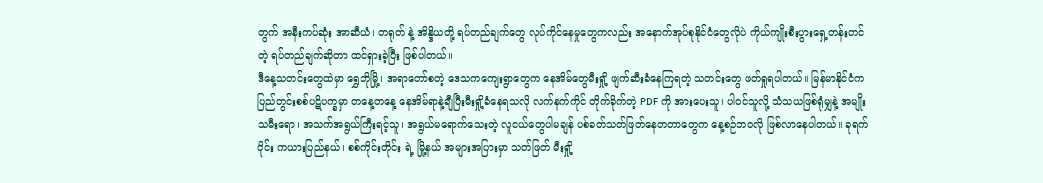တွက် အနီးကပ်ဆုံး အာဆီယံ၊ တရုတ် နဲ့ အိန္ဒိယတို့ ရပ်တည်ချက်တွေ လုပ်ကိုင်နေမှုတွေကလည်း အနောက်အုပ်စုနိုင်ငံတွေလိုပဲ ကိုယ်ကျိုးစီးပွားရှေ့တန်းတင်တဲ့ ရပ်တည်ချက်ဆိုတာ ထင်ရှားခဲ့ပြီး ဖြစ်ပါတယ်။
ဒီနေ့သတင်းတွေထဲမှာ ရွှေဘိုမြို့၊ အရာတော်စတဲ့ ဒေသကကျေးရွာတွေက နေအိမ်တွေမီးရှို့ ဖျက်ဆီးခံနေကြရတဲ့ သတင်းတွေ ဖတ်ရှုရပါတယ်။ မြန်မာနိုင်ငံက ပြည်တွင်းစစ်ပဋိပက္ခမှာ တနေ့တနေ့ နေအိမ်ရာနဲ့ချီပြီးမီးရှို့ခံနေရသလို လက်နက်ကိုင် တိုက်ခိုက်တဲ့ PDF ကို အားပေးသူ၊ ပါဝင်သူလို့ သံသယဖြစ်ရုံမျှနဲ့ အမျိုးသမီးရော၊ အသက်အရွယ်ကြီးရင့်သူ၊ အရွယ်မရောက်သေးတဲ့ လူငယ်တွေပါမချန် ပစ်ခတ်သတ်ဖြတ်နေတတာတွေက နေ့စဉ်ဘဝလို ဖြစ်လာနေပါတယ်။ ခုရက်ပိုင်း ကယားပြည်နယ်၊ စစ်ကိုင်းတိုင်း ရဲ့ မြို့နယ် အများအပြားမှာ သတ်ဖြတ် မီးရှို့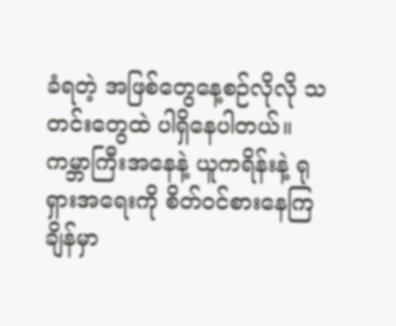ခံရတဲ့ အဖြစ်တွေနေ့စဉ်လိုလို သတင်းတွေထဲ ပါရှိနေပါတယ်။ ကမ္ဘာကြီးအနေနဲ့ ယူကရိန်းနဲ့ ရုရှားအရေးကို စိတ်ဝင်စားနေကြချိန်မှာ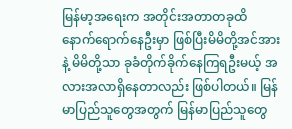မြန်မာ့အရေးက အတိုင်းအတာတခုထိ နောက်ရောက်နေဦးမှာ ဖြစ်ပြီးမိမိတို့အင်အားနဲ့ မိမိတို့သာ ခုခံတိုက်ခိုက်နေကြရဦးမယ့် အလားအလာရှိနေတာလည်း ဖြစ်ပါတယ်။ မြန်မာပြည်သူတွေအတွက် မြန်မာပြည်သူတွေ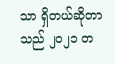သာ ရှိတယ်ဆိုတာ သည် ၂၀၂၁ တ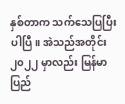နှစ်တာက သက်သေပြပြီးပါပြီ။ အဲသည်အတိုင်း ၂၀၂၂ မှာလည်း မြန်မာပြည်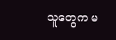သူတွေက မ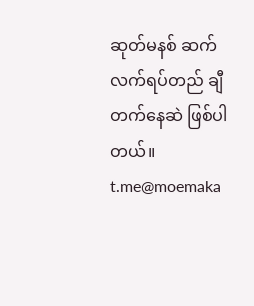ဆုတ်မနစ် ဆက်လက်ရပ်တည် ချီတက်နေဆဲ ဖြစ်ပါတယ်။
t.me@moemaka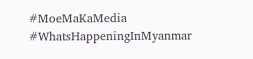#MoeMaKaMedia
#WhatsHappeningInMyanmar